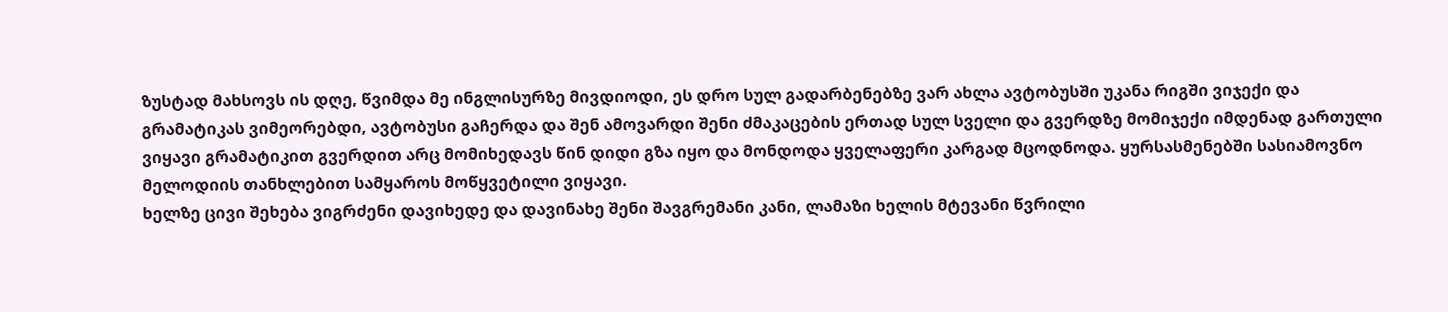ზუსტად მახსოვს ის დღე, წვიმდა მე ინგლისურზე მივდიოდი, ეს დრო სულ გადარბენებზე ვარ ახლა ავტობუსში უკანა რიგში ვიჯექი და გრამატიკას ვიმეორებდი, ავტობუსი გაჩერდა და შენ ამოვარდი შენი ძმაკაცების ერთად სულ სველი და გვერდზე მომიჯექი იმდენად გართული ვიყავი გრამატიკით გვერდით არც მომიხედავს წინ დიდი გზა იყო და მონდოდა ყველაფერი კარგად მცოდნოდა. ყურსასმენებში სასიამოვნო მელოდიის თანხლებით სამყაროს მოწყვეტილი ვიყავი.
ხელზე ცივი შეხება ვიგრძენი დავიხედე და დავინახე შენი შავგრემანი კანი, ლამაზი ხელის მტევანი წვრილი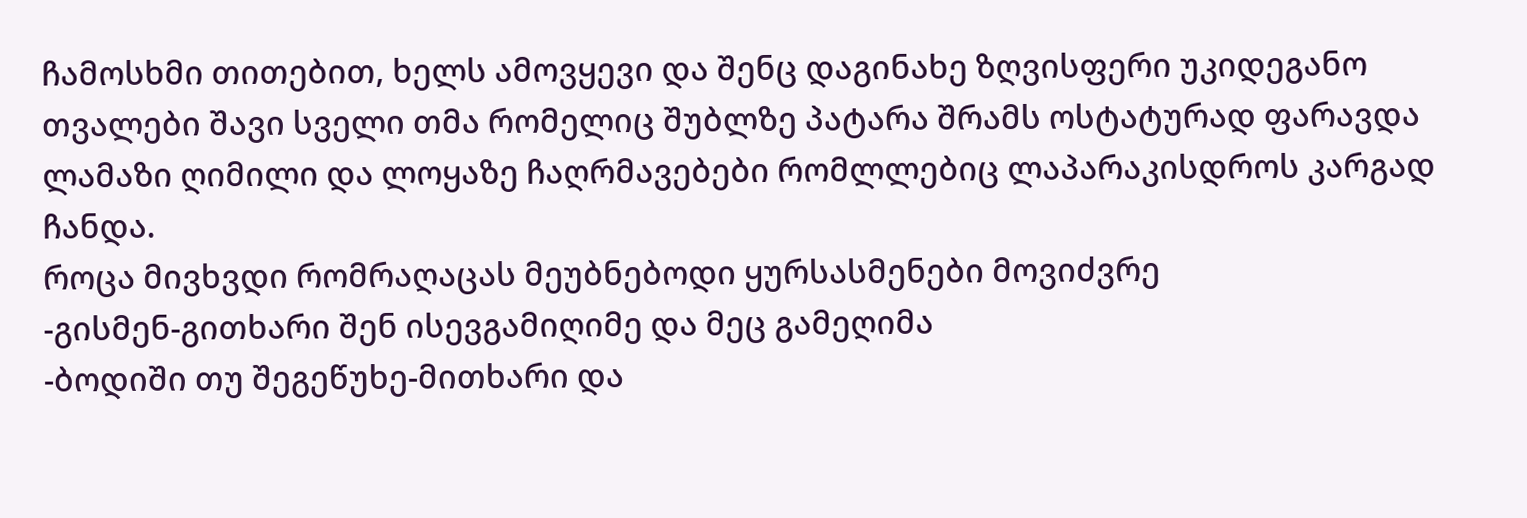ჩამოსხმი თითებით, ხელს ამოვყევი და შენც დაგინახე ზღვისფერი უკიდეგანო თვალები შავი სველი თმა რომელიც შუბლზე პატარა შრამს ოსტატურად ფარავდა ლამაზი ღიმილი და ლოყაზე ჩაღრმავებები რომლლებიც ლაპარაკისდროს კარგად ჩანდა.
როცა მივხვდი რომრაღაცას მეუბნებოდი ყურსასმენები მოვიძვრე
-გისმენ-გითხარი შენ ისევგამიღიმე და მეც გამეღიმა
-ბოდიში თუ შეგეწუხე-მითხარი და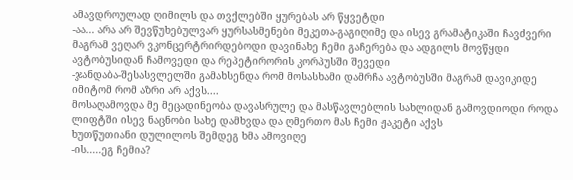ამავდროულად ღიმილს და თვქლებში ყურებას არ წყვეტდი
-აა... არა არ შევწუხებულვარ ყურსასმენები მეკეთა-გაგიღიმე და ისევ გრამატიკაში ჩავძვერი მაგრამ ვეღარ ვკონცერტრირდებოდი დავინახე ჩემი გაჩერება და ადგილს მოვწყდი ავტობუსიდან ჩამოვედი და რეპეტირორის კორპუსში შევედი
-ჯანდაბა-შესასვლელში გამახსენდა რომ მოსასხამი დამრჩა ავტობუსში მაგრამ დავიკიდე იმიტომ რომ აზრი არ აქვს....
მოსაღამოვდა მე მეცადინეობა დავასრულე და მასწავლებლის სახლიდან გამოვდიოდი როდა ლიფტში ისევ ნაცნობი სახე დამხვდა და ღმერთო მას ჩემი ჟაკეტი აქვს
ხუთწუთიანი დულილოს შემდეგ ხმა ამოვიღე
-ის.....ეგ ჩემია?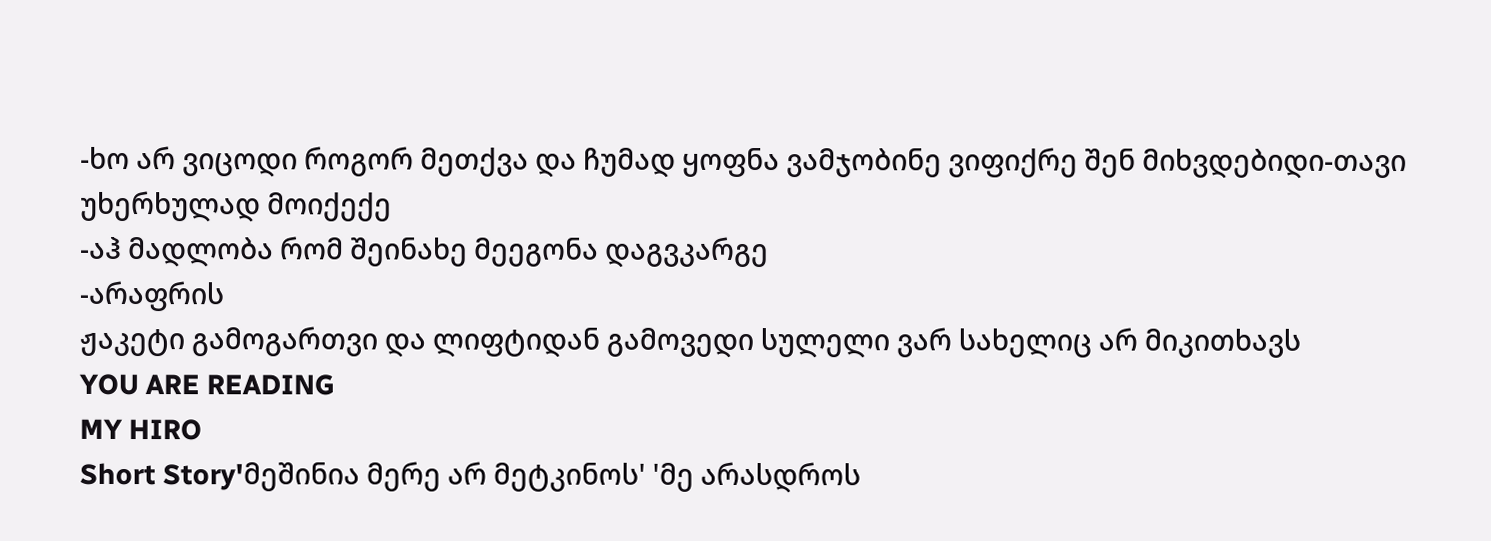-ხო არ ვიცოდი როგორ მეთქვა და ჩუმად ყოფნა ვამჯობინე ვიფიქრე შენ მიხვდებიდი-თავი უხერხულად მოიქექე
-აჰ მადლობა რომ შეინახე მეეგონა დაგვკარგე
-არაფრის
ჟაკეტი გამოგართვი და ლიფტიდან გამოვედი სულელი ვარ სახელიც არ მიკითხავს
YOU ARE READING
MY HIRO
Short Story'მეშინია მერე არ მეტკინოს' 'მე არასდროს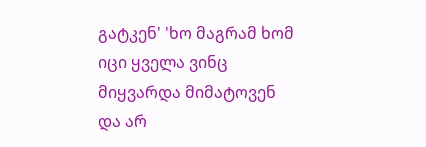გატკენ' 'ხო მაგრამ ხომ იცი ყველა ვინც მიყვარდა მიმატოვენ და არ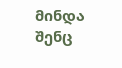მინდა შენც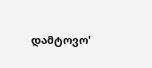დამტოვო'